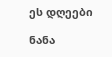ეს დღეები

ნანა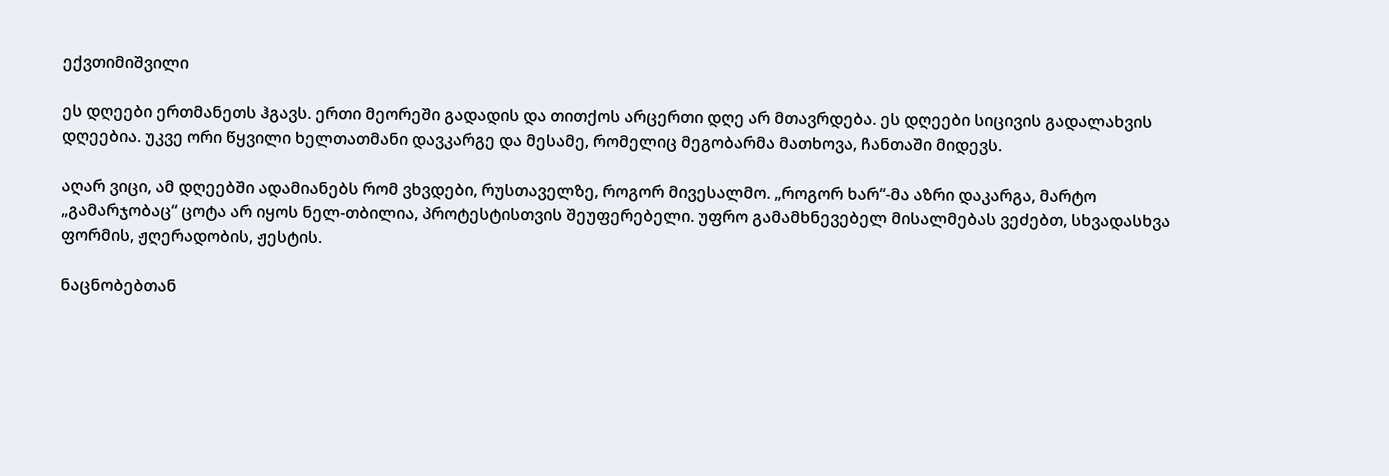ექვთიმიშვილი

ეს დღეები ერთმანეთს ჰგავს. ერთი მეორეში გადადის და თითქოს არცერთი დღე არ მთავრდება. ეს დღეები სიცივის გადალახვის დღეებია. უკვე ორი წყვილი ხელთათმანი დავკარგე და მესამე, რომელიც მეგობარმა მათხოვა, ჩანთაში მიდევს.

აღარ ვიცი, ამ დღეებში ადამიანებს რომ ვხვდები, რუსთაველზე, როგორ მივესალმო. „როგორ ხარ“-მა აზრი დაკარგა, მარტო „გამარჯობაც“ ცოტა არ იყოს ნელ-თბილია, პროტესტისთვის შეუფერებელი. უფრო გამამხნევებელ მისალმებას ვეძებთ, სხვადასხვა ფორმის, ჟღერადობის, ჟესტის.

ნაცნობებთან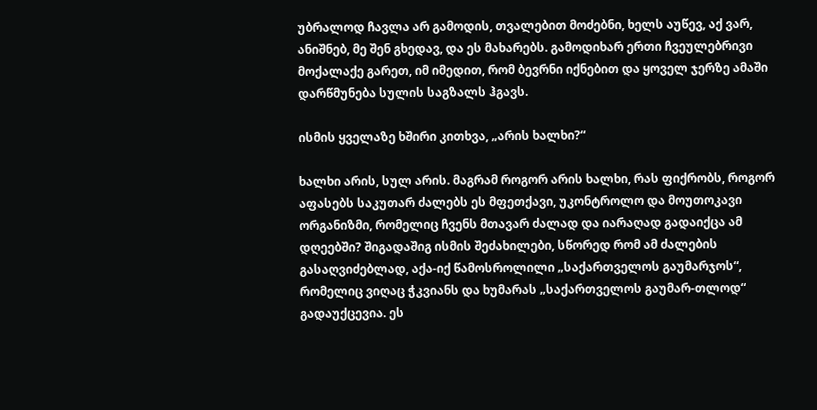უბრალოდ ჩავლა არ გამოდის, თვალებით მოძებნი, ხელს აუწევ, აქ ვარ, ანიშნებ, მე შენ გხედავ, და ეს მახარებს. გამოდიხარ ერთი ჩვეულებრივი მოქალაქე გარეთ, იმ იმედით, რომ ბევრნი იქნებით და ყოველ ჯერზე ამაში დარწმუნება სულის საგზალს ჰგავს.

ისმის ყველაზე ხშირი კითხვა, „არის ხალხი?“

ხალხი არის, სულ არის. მაგრამ როგორ არის ხალხი, რას ფიქრობს, როგორ აფასებს საკუთარ ძალებს ეს მფეთქავი, უკონტროლო და მოუთოკავი ორგანიზმი, რომელიც ჩვენს მთავარ ძალად და იარაღად გადაიქცა ამ დღეებში? შიგადაშიგ ისმის შეძახილები, სწორედ რომ ამ ძალების გასაღვიძებლად, აქა-იქ წამოსროლილი „საქართველოს გაუმარჯოს“, რომელიც ვიღაც ჭკვიანს და ხუმარას „საქართველოს გაუმარ-თლოდ“ გადაუქცევია. ეს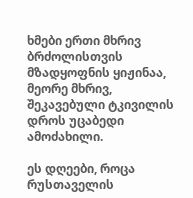ხმები ერთი მხრივ ბრძოლისთვის მზადყოფნის ყიჟინაა, მეორე მხრივ, შეკავებული ტკივილის დროს უცაბედი ამოძახილი.

ეს დღეები, როცა რუსთაველის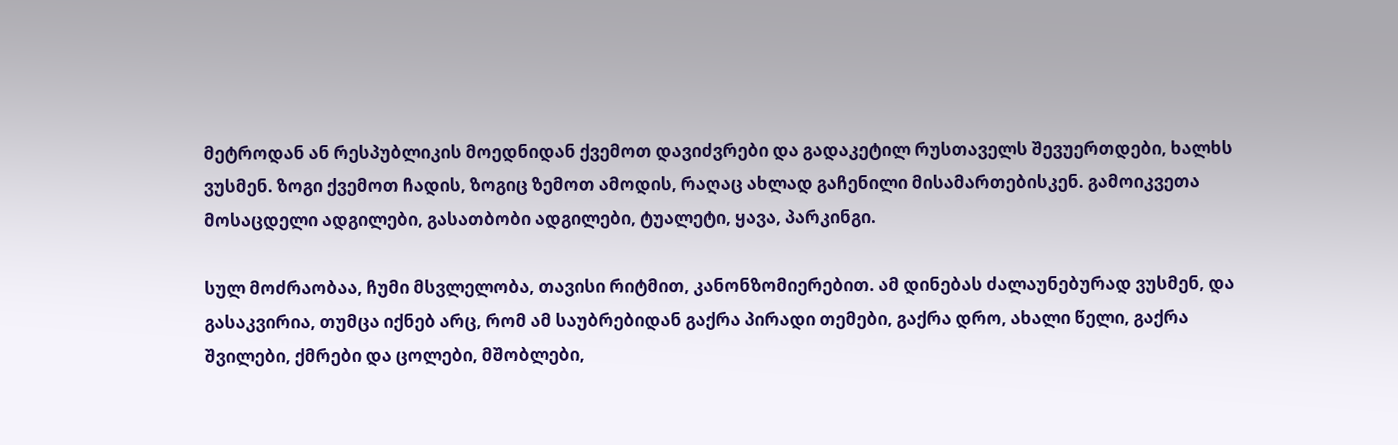მეტროდან ან რესპუბლიკის მოედნიდან ქვემოთ დავიძვრები და გადაკეტილ რუსთაველს შევუერთდები, ხალხს ვუსმენ. ზოგი ქვემოთ ჩადის, ზოგიც ზემოთ ამოდის, რაღაც ახლად გაჩენილი მისამართებისკენ. გამოიკვეთა მოსაცდელი ადგილები, გასათბობი ადგილები, ტუალეტი, ყავა, პარკინგი.

სულ მოძრაობაა, ჩუმი მსვლელობა, თავისი რიტმით, კანონზომიერებით. ამ დინებას ძალაუნებურად ვუსმენ, და გასაკვირია, თუმცა იქნებ არც, რომ ამ საუბრებიდან გაქრა პირადი თემები, გაქრა დრო, ახალი წელი, გაქრა შვილები, ქმრები და ცოლები, მშობლები,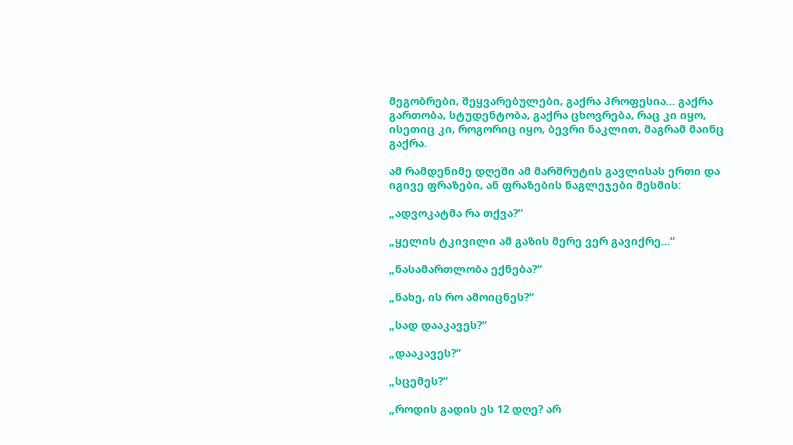მეგობრები, შეყვარებულები, გაქრა პროფესია... გაქრა გართობა, სტუდენტობა, გაქრა ცხოვრება, რაც კი იყო, ისეთიც კი, როგორიც იყო, ბევრი ნაკლით, მაგრამ მაინც გაქრა.

ამ რამდენიმე დღეში ამ მარშრუტის გავლისას ერთი და იგივე ფრაზები, ან ფრაზების ნაგლეჯები მესმის:

„ადვოკატმა რა თქვა?“

„ყელის ტკივილი ამ გაზის მერე ვერ გავიქრე...“

„ნასამართლობა ექნება?“

„ნახე, ის რო ამოიცნეს?“

„სად დააკავეს?“

„დააკავეს?“

„სცემეს?“

„როდის გადის ეს 12 დღე? არ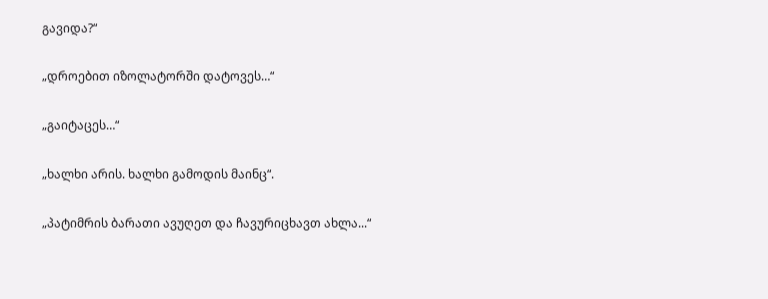გავიდა?“

„დროებით იზოლატორში დატოვეს…“

„გაიტაცეს…“

„ხალხი არის. ხალხი გამოდის მაინც“.

„პატიმრის ბარათი ავუღეთ და ჩავურიცხავთ ახლა...“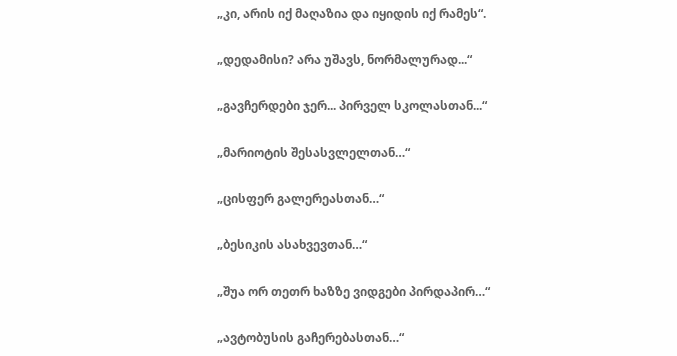„კი, არის იქ მაღაზია და იყიდის იქ რამეს“.

„დედამისი? არა უშავს, ნორმალურად...“

„გავჩერდები ჯერ... პირველ სკოლასთან...“

„მარიოტის შესასვლელთან…“

„ცისფერ გალერეასთან…“

„ბესიკის ასახვევთან…“

„შუა ორ თეთრ ხაზზე ვიდგები პირდაპირ…“

„ავტობუსის გაჩერებასთან…“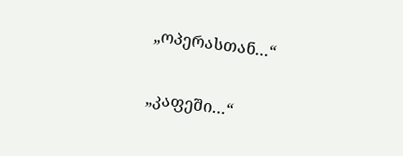„ოპერასთან…“

„კაფეში…“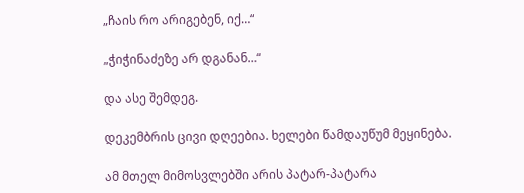„ჩაის რო არიგებენ, იქ…“

„ჭიჭინაძეზე არ დგანან…“

და ასე შემდეგ.

დეკემბრის ცივი დღეებია. ხელები წამდაუწუმ მეყინება.

ამ მთელ მიმოსვლებში არის პატარ-პატარა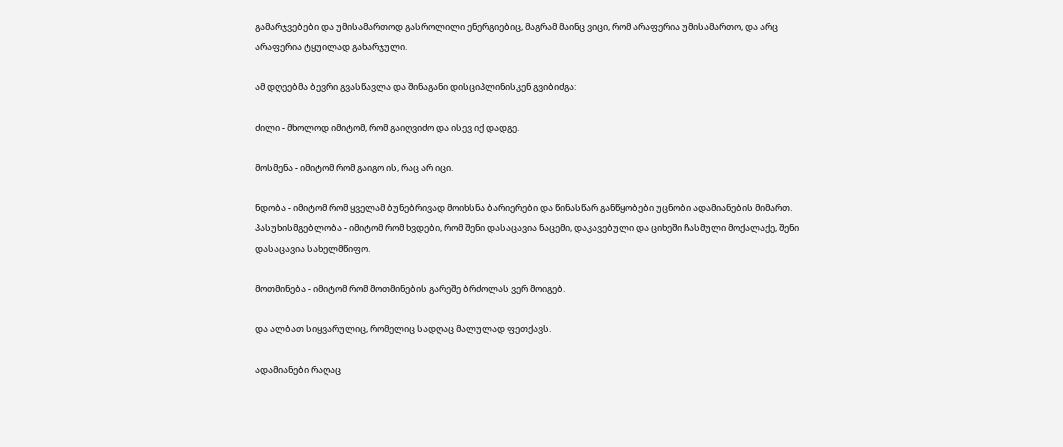გამარჯვებები და უმისამართოდ გასროლილი ენერგიებიც, მაგრამ მაინც ვიცი, რომ არაფერია უმისამართო, და არც არაფერია ტყუილად გახარჯული.

ამ დღეებმა ბევრი გვასწავლა და შინაგანი დისციპლინისკენ გვიბიძგა:

ძილი - მხოლოდ იმიტომ, რომ გაიღვიძო და ისევ იქ დადგე.

მოსმენა - იმიტომ რომ გაიგო ის, რაც არ იცი.

ნდობა - იმიტომ რომ ყველამ ბუნებრივად მოიხსნა ბარიერები და წინასწარ განწყობები უცნობი ადამიანების მიმართ. პასუხისმგებლობა - იმიტომ რომ ხვდები, რომ შენი დასაცავია ნაცემი, დაკავებული და ციხეში ჩასმული მოქალაქე, შენი დასაცავია სახელმწიფო.

მოთმინება - იმიტომ რომ მოთმინების გარეშე ბრძოლას ვერ მოიგებ.

და ალბათ სიყვარულიც, რომელიც სადღაც მალულად ფეთქავს.

ადამიანები რაღაც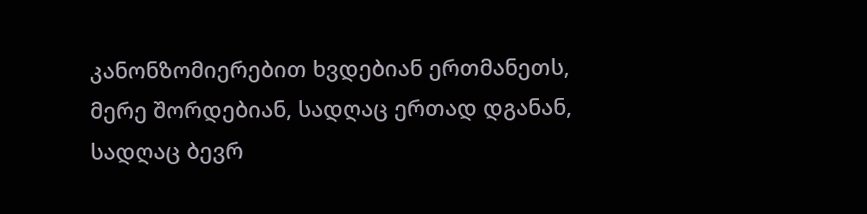კანონზომიერებით ხვდებიან ერთმანეთს, მერე შორდებიან, სადღაც ერთად დგანან, სადღაც ბევრ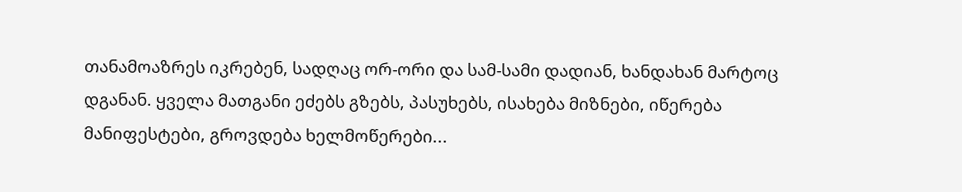თანამოაზრეს იკრებენ, სადღაც ორ-ორი და სამ-სამი დადიან, ხანდახან მარტოც დგანან. ყველა მათგანი ეძებს გზებს, პასუხებს, ისახება მიზნები, იწერება მანიფესტები, გროვდება ხელმოწერები...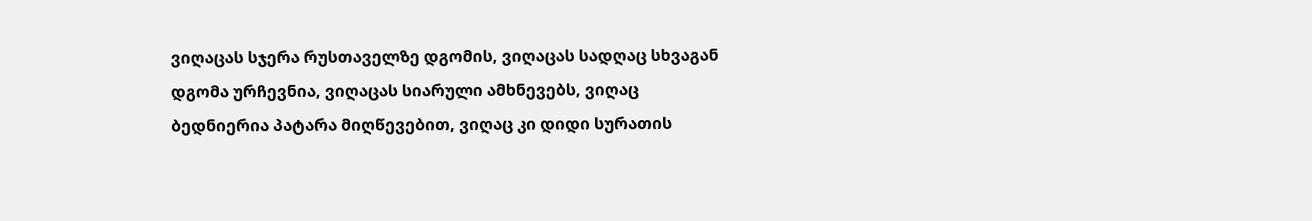ვიღაცას სჯერა რუსთაველზე დგომის, ვიღაცას სადღაც სხვაგან დგომა ურჩევნია, ვიღაცას სიარული ამხნევებს, ვიღაც ბედნიერია პატარა მიღწევებით, ვიღაც კი დიდი სურათის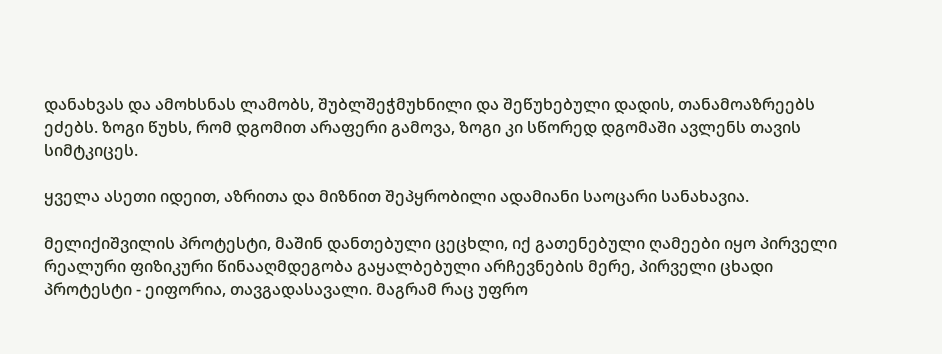დანახვას და ამოხსნას ლამობს, შუბლშეჭმუხნილი და შეწუხებული დადის, თანამოაზრეებს ეძებს. ზოგი წუხს, რომ დგომით არაფერი გამოვა, ზოგი კი სწორედ დგომაში ავლენს თავის სიმტკიცეს.

ყველა ასეთი იდეით, აზრითა და მიზნით შეპყრობილი ადამიანი საოცარი სანახავია.

მელიქიშვილის პროტესტი, მაშინ დანთებული ცეცხლი, იქ გათენებული ღამეები იყო პირველი რეალური ფიზიკური წინააღმდეგობა გაყალბებული არჩევნების მერე, პირველი ცხადი პროტესტი - ეიფორია, თავგადასავალი. მაგრამ რაც უფრო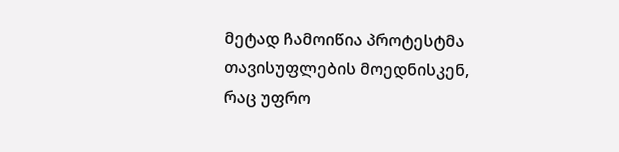მეტად ჩამოიწია პროტესტმა თავისუფლების მოედნისკენ, რაც უფრო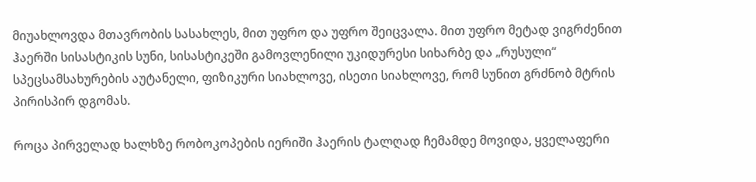მიუახლოვდა მთავრობის სასახლეს, მით უფრო და უფრო შეიცვალა. მით უფრო მეტად ვიგრძენით ჰაერში სისასტიკის სუნი, სისასტიკეში გამოვლენილი უკიდურესი სიხარბე და „რუსული“ სპეცსამსახურების აუტანელი, ფიზიკური სიახლოვე, ისეთი სიახლოვე, რომ სუნით გრძნობ მტრის პირისპირ დგომას.

როცა პირველად ხალხზე რობოკოპების იერიში ჰაერის ტალღად ჩემამდე მოვიდა, ყველაფერი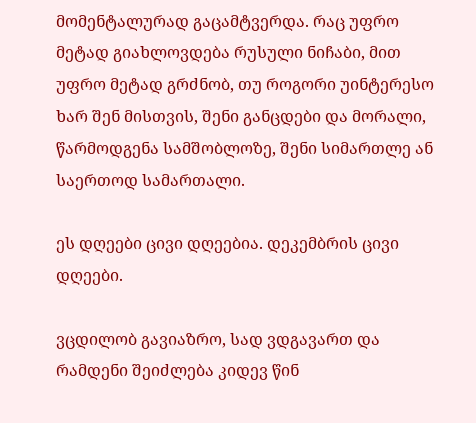მომენტალურად გაცამტვერდა. რაც უფრო მეტად გიახლოვდება რუსული ნიჩაბი, მით უფრო მეტად გრძნობ, თუ როგორი უინტერესო ხარ შენ მისთვის, შენი განცდები და მორალი, წარმოდგენა სამშობლოზე, შენი სიმართლე ან საერთოდ სამართალი.

ეს დღეები ცივი დღეებია. დეკემბრის ცივი დღეები.

ვცდილობ გავიაზრო, სად ვდგავართ და რამდენი შეიძლება კიდევ წინ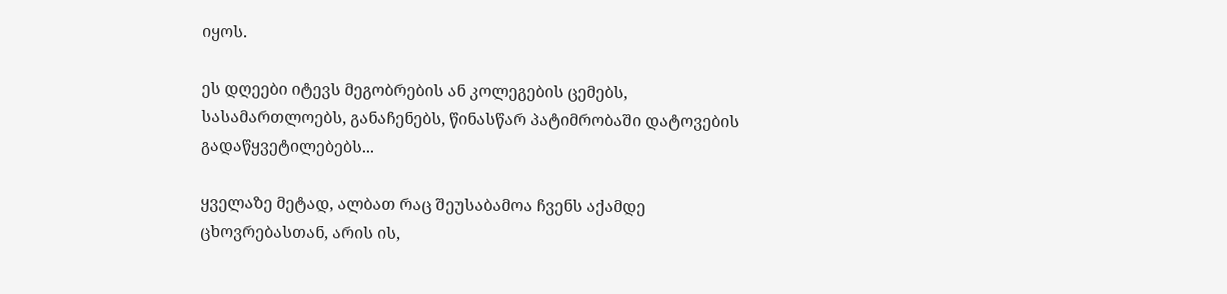იყოს.

ეს დღეები იტევს მეგობრების ან კოლეგების ცემებს, სასამართლოებს, განაჩენებს, წინასწარ პატიმრობაში დატოვების გადაწყვეტილებებს...

ყველაზე მეტად, ალბათ რაც შეუსაბამოა ჩვენს აქამდე ცხოვრებასთან, არის ის,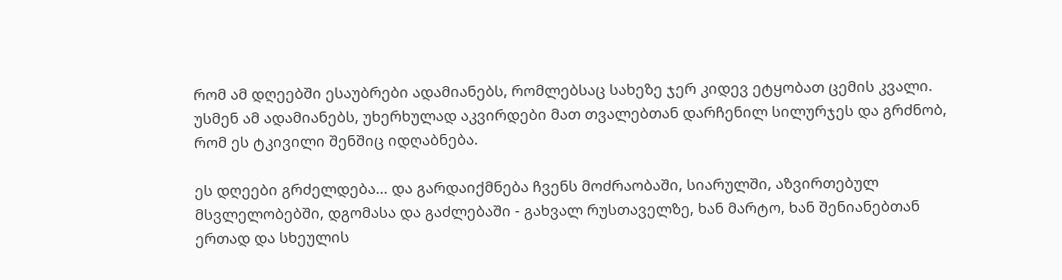რომ ამ დღეებში ესაუბრები ადამიანებს, რომლებსაც სახეზე ჯერ კიდევ ეტყობათ ცემის კვალი. უსმენ ამ ადამიანებს, უხერხულად აკვირდები მათ თვალებთან დარჩენილ სილურჯეს და გრძნობ, რომ ეს ტკივილი შენშიც იდღაბნება.

ეს დღეები გრძელდება... და გარდაიქმნება ჩვენს მოძრაობაში, სიარულში, აზვირთებულ მსვლელობებში, დგომასა და გაძლებაში - გახვალ რუსთაველზე, ხან მარტო, ხან შენიანებთან ერთად და სხეულის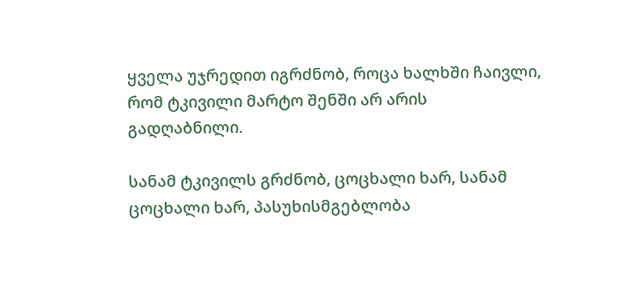ყველა უჯრედით იგრძნობ, როცა ხალხში ჩაივლი, რომ ტკივილი მარტო შენში არ არის გადღაბნილი.

სანამ ტკივილს გრძნობ, ცოცხალი ხარ, სანამ ცოცხალი ხარ, პასუხისმგებლობა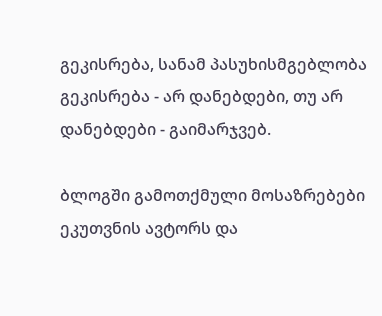გეკისრება, სანამ პასუხისმგებლობა გეკისრება - არ დანებდები, თუ არ დანებდები - გაიმარჯვებ.

ბლოგში გამოთქმული მოსაზრებები ეკუთვნის ავტორს და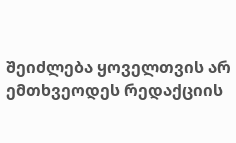შეიძლება ყოველთვის არ ემთხვეოდეს რედაქციის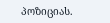პოზიციას.